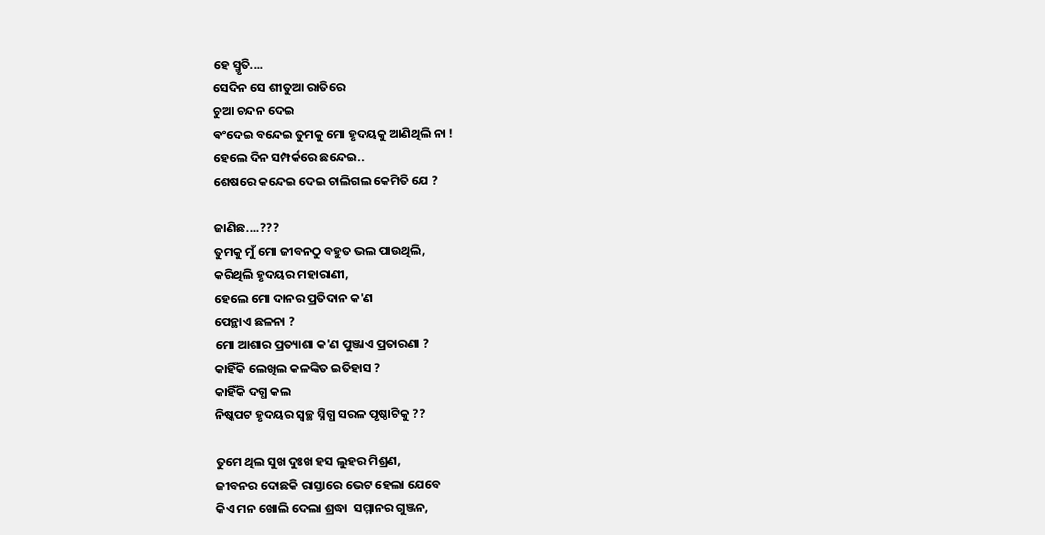ହେ ସ୍ମୃତି....
ସେଦିନ ସେ ଶୀତୁଆ ରାତିରେ
ଚୁଆ ଚନ୍ଦନ ଦେଇ
ଵଂଦେଇ ବନ୍ଦେଇ ତୁମକୁ ମୋ ହୃଦୟକୁ ଆଣିଥିଲି ନା !
ହେଲେ ଦିନ ସମ୍ପର୍କରେ ଛନ୍ଦେଇ..
ଶେଷରେ କନ୍ଦେଇ ଦେଇ ଚାଲିଗଲ କେମିତି ଯେ ?

ଜାଣିଛ....???
ତୁମକୁ ମୁଁ ମୋ ଜୀବନଠୁ ବହୁତ ଭଲ ପାଉଥିଲି,
କରିଥିଲି ହୃଦୟର ମହାରାଣୀ,
ହେଲେ ମୋ ଦାନର ପ୍ରତିଦାନ କ'ଣ
ପେନ୍ଥାଏ ଛଳନା ?
ମୋ ଆଶାର ପ୍ରତ୍ୟାଶା କ'ଣ ପୁଞ୍ଜାଏ ପ୍ରତାରଣା ?
କାହିଁକି ଲେଖିଲ କଳଙ୍କିତ ଇତିହାସ ?
କାହିଁକି ଦଗ୍ଧ କଲ
ନିଷ୍କପଟ ହୃଦୟର ସ୍ଵଚ୍ଛ ସ୍ନିଗ୍ଧ ସରଳ ପୃଷ୍ଠାଟିକୁ ??

ତୁମେ ଥିଲ ସୁଖ ଦୁଃଖ ହସ ଲୁହର ମିଶ୍ରଣ,
ଜୀବନର ଦୋଛକି ରାସ୍ତାରେ ଭେଟ ହେଲା ଯେବେ
କିଏ ମନ ଖୋଲି ଦେଲା ଶ୍ରଦ୍ଧା  ସମ୍ମାନର ଗୁଞ୍ଜନ,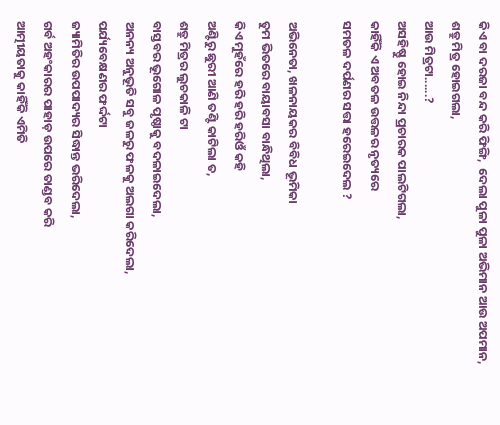କିଏ ବା ଦରଜା ବନ୍ଦ କରି ଫିଙ୍ଗି,  ଦେଲା ପୁଳା ପୁଳା ଅଭିମାନ ଆଉ ଅପମାନ,
ଶତ୍ରୁ ମିତ୍ର ହୋଇଗଲା,
ଆଉ ମିତ୍ରଟା......?
ଅସହିଷ୍ଣୁ ହୋଇ ନିନ୍ଦା ପ୍ରଚାରକ ପାଲଟିଗଲା,
କାହିଁକି ଏ ଅବତଳ ଉତ୍ତଳର ନୃତ୍ୟରେ
ସମତଳ ଦର୍ପଣର ସତ୍ତା ହରେଇଦେଲ ?

ଅଭିନେତା, ଖଳନାୟକର ବିବିଧ ଭୂମିକା
ତୁମ ଭିତରେ ବାୟାବସା ବାନ୍ଧିଥିଲା,
କିଏ ମୁହଁରେ ହରି ହରି ହରିଓଁ କହି
ଅଣ୍ଟିରୁ ଛୁରୀ ଆଣି ତଣ୍ଟି କାଟିଲା ତ,
ଶତ୍ରୁ ମିତ୍ରର ଲୁଚକାଳି ଟା
ବାସ୍ତବର ଭୂଗୋଳ ପୃଷ୍ଠାକୁ ବଦଳାଇଦେଲା,
ଅନନ୍ୟ ଅନୁଭୂତି ସବୁ ଜଳରୁ ଫଳକୁ ଅଲଗା କରିଦେଲା,
ପର୍ଯ୍ୟବେକ୍ଷଣର ଫର୍ଦ୍ଦଟା
ଜ୍ୟାମିତିର ଉପପାଦ୍ୟର ସିଦ୍ଧାନ୍ତ ଭରିଦେଲା,
ଗର୍ବ ଅହଂକାରର ପାହାଡ଼ ଉପରେ ତାଣ୍ଡବ କରି
ଆତ୍ମୀୟତାକୁ କାହିଁକି ଏମିତି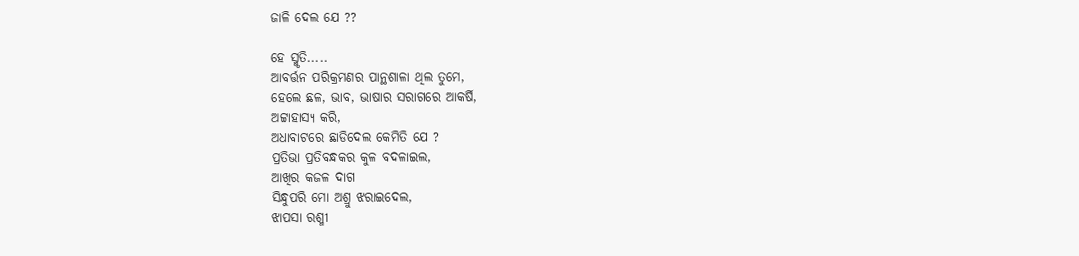ଜାଳି ଦେଲ ଯେ ??

ହେ ସ୍ମୃତି.....
ଆବର୍ତ୍ତନ ପରିକ୍ରମଣର ପାନ୍ଥଶାଳା ଥିଲ ତୁମେ,
ହେଲେ ଛଳ, ଭାବ, ଭାଷାର ସରାଗରେ ଆକର୍ଷି,
ଅଟ୍ଟାହାସ୍ୟ କରି,
ଅଧାବାଟରେ ଛାଡିଦେଲ କେମିତି ଯେ ?
ପ୍ରତିଭା ପ୍ରତିବନ୍ଧକର କୁଳ ବଦଳାଇଲ,
ଆଖିର କଜଳ ଦାଗ
ସିନ୍ଧୁପରି ମୋ ଅଶ୍ରୁ ଝରାଇଦେଲ,
ଝାପସା ରଶ୍ମୀ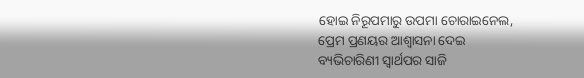ହୋଇ ନିରୂପମାରୁ ଉପମା ଚୋରାଇନେଲ,
ପ୍ରେମ ପ୍ରଣୟର ଆଶ୍ୱାସନା ଦେଇ
ବ୍ୟଭିଚାରିଣୀ ସ୍ୱାର୍ଥପର ସାଜି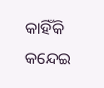କାହିଁକି କନ୍ଦେଇ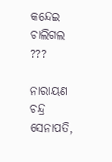କନ୍ଦେଇ ଚାଲିଗଲ ???

ନାରାୟଣ ଚନ୍ଦ୍ର ସେନାପତି,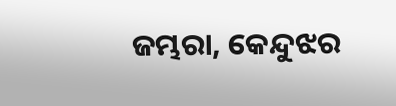ଜମ୍ଭରା, କେନ୍ଦୁଝର